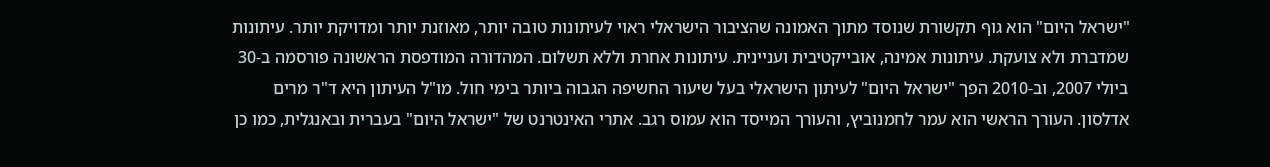"ישראל היום" הוא גוף תקשורת שנוסד מתוך האמונה שהציבור הישראלי ראוי לעיתונות טובה יותר, מאוזנת יותר ומדויקת יותר. עיתונות שמדברת ולא צועקת. עיתונות אמינה, אובייקטיבית ועניינית. עיתונות אחרת וללא תשלום. המהדורה המודפסת הראשונה פורסמה ב-30 ביולי 2007, וב-2010 הפך "ישראל היום" לעיתון הישראלי בעל שיעור החשיפה הגבוה ביותר בימי חול. מו"ל העיתון היא ד"ר מרים אדלסון. העורך הראשי הוא עמר לחמנוביץ, והעורך המייסד הוא עמוס רגב. אתרי האינטרנט של "ישראל היום" בעברית ובאנגלית, כמו כן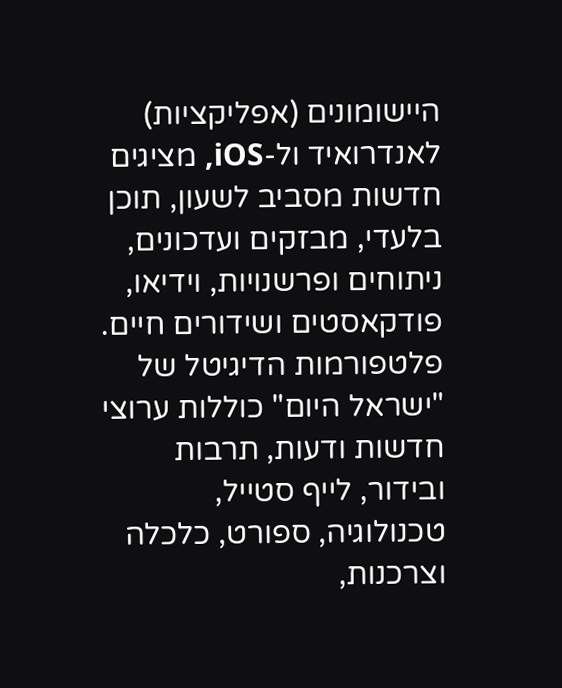היישומונים (אפליקציות) לאנדרואיד ול-iOS, מציגים חדשות מסביב לשעון, תוכן בלעדי, מבזקים ועדכונים, ניתוחים ופרשנויות, וידיאו, פודקאסטים ושידורים חיים. פלטפורמות הדיגיטל של "ישראל היום" כוללות ערוצי חדשות ודעות, תרבות ובידור, לייף סטייל, טכנולוגיה, ספורט, כלכלה וצרכנות,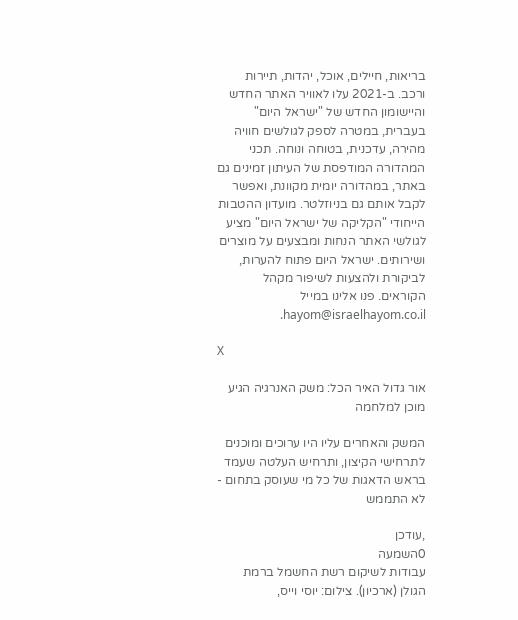בריאות, חיילים, אוכל, יהדות, תיירות ורכב. ב-2021 עלו לאוויר האתר החדש והיישומון החדש של "ישראל היום" בעברית, במטרה לספק לגולשים חוויה מהירה, עדכנית, בטוחה ונוחה. תכני המהדורה המודפסת של העיתון זמינים גם באתר, במהדורה יומית מקוונת, ואפשר לקבל אותם גם בניוזלטר. מועדון ההטבות הייחודי "הקליקה של ישראל היום" מציע לגולשי האתר הנחות ומבצעים על מוצרים ושירותים. ישראל היום פתוח להערות, לביקורת ולהצעות לשיפור מקהל הקוראים. פנו אלינו במייל hayom@israelhayom.co.il.

X

אור גדול האיר הכל: משק האנרגיה הגיע מוכן למלחמה

המשק והאחרים עליו היו ערוכים ומוכנים לתרחישי הקיצון, ותרחיש העלטה שעמד בראש הדאגות של כל מי שעוסק בתחום - לא התממש

,עודכן
0השמעה
עבודות לשיקום רשת החשמל ברמת הגולן (ארכיון). צילום: יוסי וייס,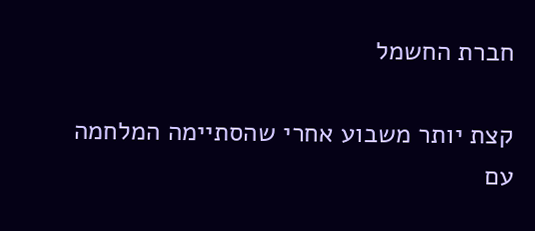חברת החשמל

קצת יותר משבוע אחרי שהסתיימה המלחמה עם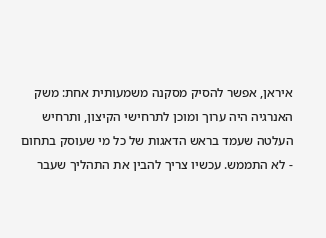איראן, אפשר להסיק מסקנה משמעותית אחת: משק האנרגיה היה ערוך ומוכן לתרחישי הקיצון, ותרחיש העלטה שעמד בראש הדאגות של כל מי שעוסק בתחום - לא התממש. עכשיו צריך להבין את התהליך שעבר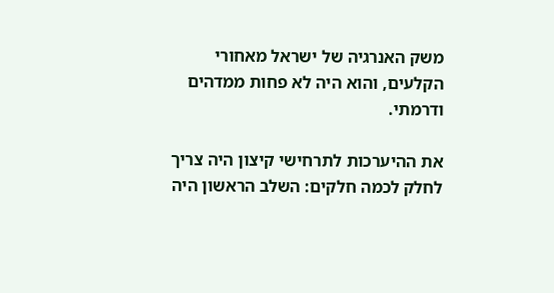משק האנרגיה של ישראל מאחורי הקלעים, והוא היה לא פחות ממדהים ודרמתי.

את ההיערכות לתרחישי קיצון היה צריך לחלק לכמה חלקים: השלב הראשון היה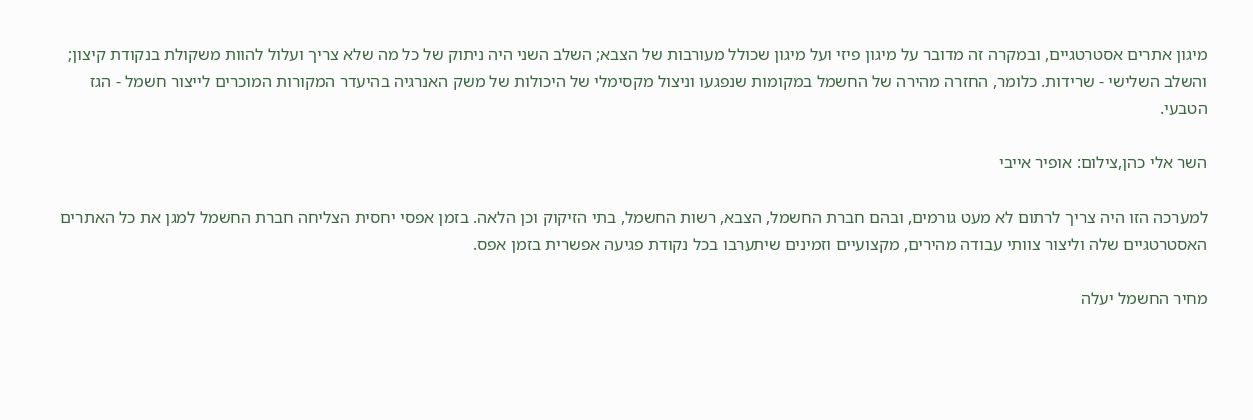מיגון אתרים אסטרטגיים, ובמקרה זה מדובר על מיגון פיזי ועל מיגון שכולל מעורבות של הצבא; השלב השני היה ניתוק של כל מה שלא צריך ועלול להוות משקולת בנקודת קיצון; והשלב השלישי - שרידות. כלומר, החזרה מהירה של החשמל במקומות שנפגעו וניצול מקסימלי של היכולות של משק האנרגיה בהיעדר המקורות המוכרים לייצור חשמל - הגז הטבעי.

השר אלי כהן,צילום: אופיר אייבי

למערכה הזו היה צריך לרתום לא מעט גורמים, ובהם חברת החשמל, הצבא, רשות החשמל, בתי הזיקוק וכן הלאה. בזמן אפסי יחסית הצליחה חברת החשמל למגן את כל האתרים האסטרטגיים שלה וליצור צוותי עבודה מהירים, מקצועיים וזמינים שיתערבו בכל נקודת פגיעה אפשרית בזמן אפס.

מחיר החשמל יעלה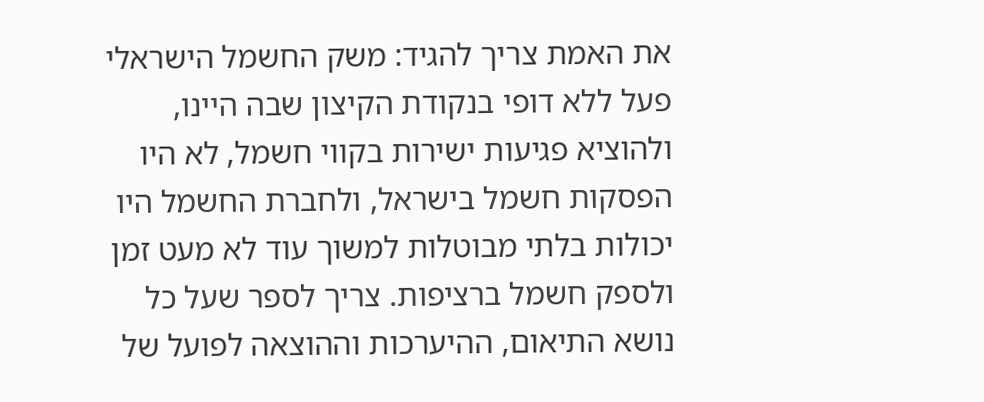את האמת צריך להגיד: משק החשמל הישראלי פעל ללא דופי בנקודת הקיצון שבה היינו, ולהוציא פגיעות ישירות בקווי חשמל, לא היו הפסקות חשמל בישראל, ולחברת החשמל היו יכולות בלתי מבוטלות למשוך עוד לא מעט זמן ולספק חשמל ברציפות. צריך לספר שעל כל נושא התיאום, ההיערכות וההוצאה לפועל של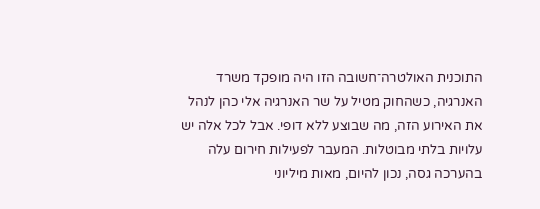התוכנית האולטרה־חשובה הזו היה מופקד משרד האנרגיה, כשהחוק מטיל על שר האנרגיה אלי כהן לנהל את האירוע הזה, מה שבוצע ללא דופי. אבל לכל אלה יש עלויות בלתי מבוטלות. המעבר לפעילות חירום עלה בהערכה גסה, נכון להיום, מאות מיליוני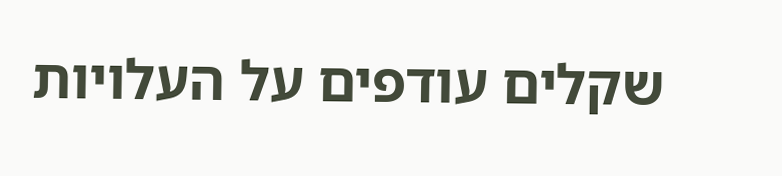שקלים עודפים על העלויות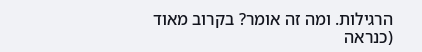הרגילות. ומה זה אומר? בקרוב מאוד (כנראה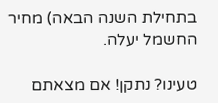בתחילת השנה הבאה) מחיר החשמל יעלה.

טעינו? נתקן! אם מצאתם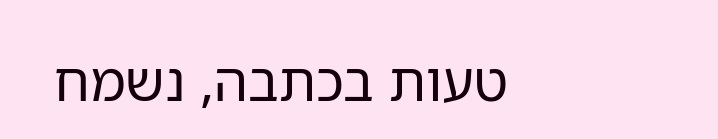טעות בכתבה, נשמח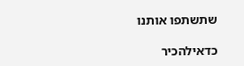שתשתפו אותנו

כדאילהכיר